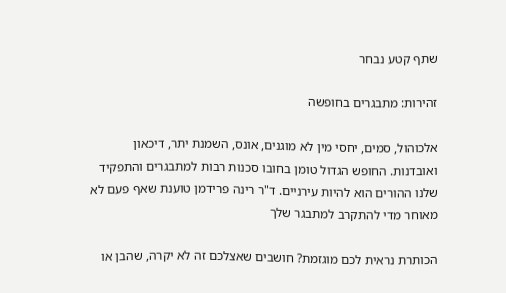שתף קטע נבחר

זהירות: מתבגרים בחופשה

אלכוהול, סמים, יחסי מין לא מוגנים, אונס, השמנת יתר, דיכאון ואובדנות. החופש הגדול טומן בחובו סכנות רבות למתבגרים והתפקיד שלנו ההורים הוא להיות עירניים. ד"ר רינה פרידמן טוענת שאף פעם לא מאוחר מדי להתקרב למתבגר שלך

הכותרת נראית לכם מוגזמת? חושבים שאצלכם זה לא יקרה, שהבן או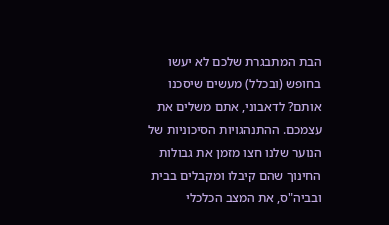הבת המתבגרת שלכם לא יעשו בחופש (ובכלל) מעשים שיסכנו אותם? לדאבוני, אתם משלים את עצמכם. ההתנהגויות הסיכוניות של הנוער שלנו חצו מזמן את גבולות החינוך שהם קיבלו ומקבלים בבית ובביה"ס, את המצב הכלכלי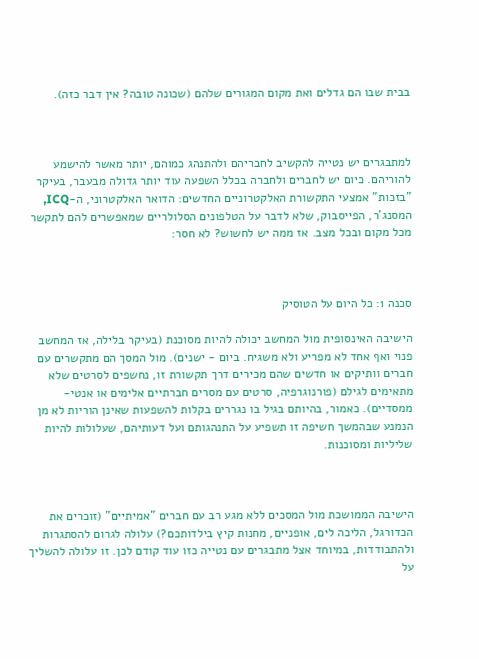בבית שבו הם גדלים ואת מקום המגורים שלהם (שכונה טובה? אין דבר כזה).



למתבגרים יש נטייה להקשיב לחבריהם ולהתנהג כמוהם, יותר מאשר להישמע להוריהם. כיום יש לחברים ולחברה בכלל השפעה עוד יותר גדולה מבעבר, בעיקר "בזכות" אמצעי התקשורת האלקטרוניים החדשים: הדואר האלקטרוני, ה-ICQ, המסנג'ר, הפייסבוק, שלא לדבר על הטלפונים הסלולריים שמאפשרים להם לתקשר מכל מקום ובכל מצב. אז ממה יש לחשוש? לא חסר:



סכנה 1: כל היום על הטוסיק

הישיבה האינסופית מול המחשב יכולה להיות מסוכנת (בעיקר בלילה, אז המחשב פנוי ואף אחד לא מפריע ולא משגיח. ביום - ישנים). מול המסך הם מתקשרים עם חברים וותיקים או חדשים שהם מכירים דרך תקשורת זו, נחשפים לסרטים שלא מתאימים לגילם (פורנוגרפיה, סרטים עם מסרים חברתיים אלימים או אנטי-ממסדיים). כאמור, בהיותם בגיל בו נגררים בקלות להשפעות שאינן הוריות לא מן הנמנע שבהמשך חשיפה זו תשפיע על התנהגותם ועל דעותיהם, שעלולות להיות שליליות ומסוכנות.



הישיבה הממושכת מול המסכים ללא מגע רב עם חברים "אמיתיים" (זוכרים את הכדורגל, הליכה לים, אופניים, מחנות קיץ בילדותכם?) עלולה לגרום להסתגרות ולהתבודדות, במיוחד אצל מתבגרים עם נטייה כזו עוד קודם לכן. זו עלולה להשליך על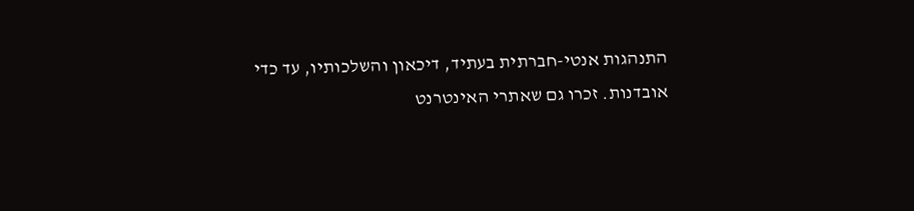התנהגות אנטי-חברתית בעתיד, דיכאון והשלכותיו, עד כדי אובדנות. זכרו גם שאתרי האינטרנט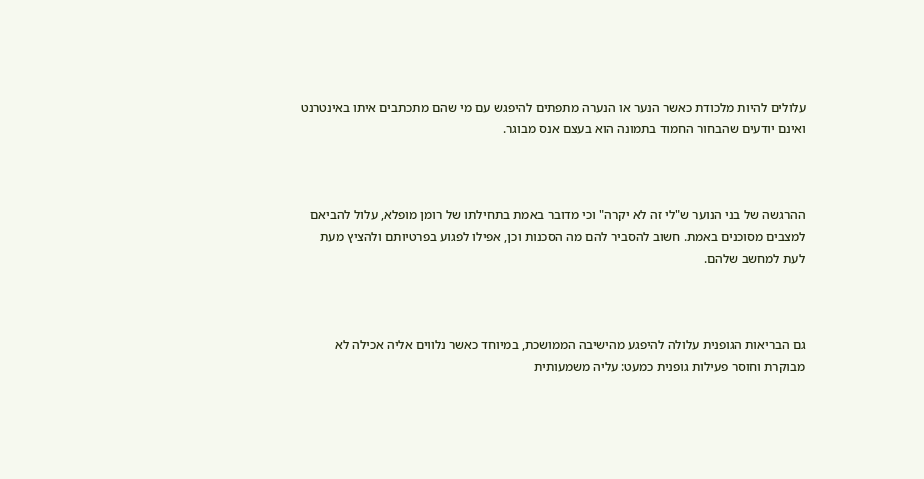עלולים להיות מלכודת כאשר הנער או הנערה מתפתים להיפגש עם מי שהם מתכתבים איתו באינטרנט ואינם יודעים שהבחור החמוד בתמונה הוא בעצם אנס מבוגר.



ההרגשה של בני הנוער ש"לי זה לא יקרה" וכי מדובר באמת בתחילתו של רומן מופלא, עלול להביאם למצבים מסוכנים באמת. חשוב להסביר להם מה הסכנות וכן, אפילו לפגוע בפרטיותם ולהציץ מעת לעת למחשב שלהם.



גם הבריאות הגופנית עלולה להיפגע מהישיבה הממושכת, במיוחד כאשר נלווים אליה אכילה לא מבוקרת וחוסר פעילות גופנית כמעט: עליה משמעותית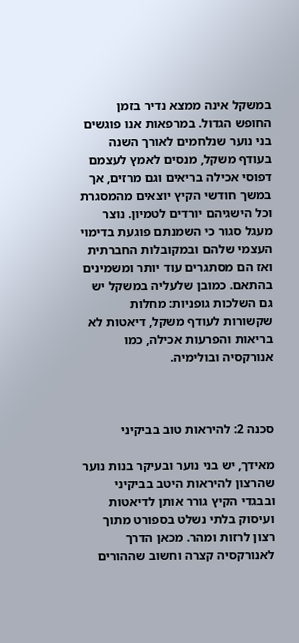במשקל אינה ממצא נדיר בזמן החופש הגדול. במרפאות אנו פוגשים בני נוער שנלחמים לאורך השנה בעודף משקל, מנסים לאמץ לעצמם דפוסי אכילה בריאים וגם מרזים, אך במשך חודשי הקיץ יוצאים מהמסגרת וכל הישגיהם יורדים לטמיון. נוצר מעגל סגור כי השמנתם פוגעת בדימוי העצמי שלהם ובמקובלות החברתית ואז הם מסתגרים עוד יותר ומשמינים בהתאם. כמובן שלעליה במשקל יש גם השלכות גופניות: מחלות שקשורות לעודף משקל, דיאטות לא בריאות והפרעות אכילה, כמו אנורקסיה ובולימיה.



סכנה 2: להיראות טוב בביקיני

מאידך, יש בני נוער ובעיקר בנות נוער שהרצון להיראות היטב בביקיני ובבגדי הקיץ גורר אותן לדיאטות ועיסוק בלתי נשלט בספורט מתוך רצון לרזות ומהר. מכאן הדרך לאנורקסיה קצרה וחשוב שההורים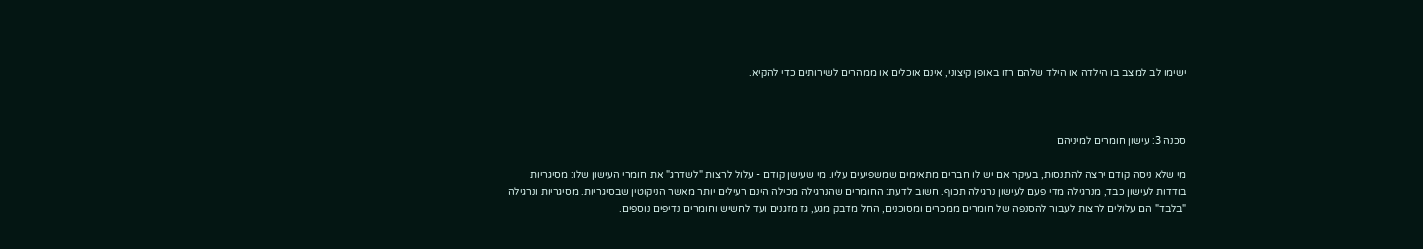ישימו לב למצב בו הילדה או הילד שלהם רזו באופן קיצוני, אינם אוכלים או ממהרים לשירותים כדי להקיא.



סכנה 3: עישון חומרים למיניהם

מי שלא ניסה קודם ירצה להתנסות, בעיקר אם יש לו חברים מתאימים שמשפיעים עליו. מי שעישן קודם - עלול לרצות "לשדרג" את חומרי העישון שלו: מסיגריות בודדות לעישון כבד, מנרגילה מדי פעם לעישון נרגילה תכוף. חשוב לדעת: החומרים שהנרגילה מכילה הינם רעילים יותר מאשר הניקוטין שבסיגריות. מסיגריות ונרגילה "בלבד" הם עלולים לרצות לעבור להסנפה של חומרים ממכרים ומסוכנים, החל מדבק מגע, גז מזגנים ועד לחשיש וחומרים נדיפים נוספים.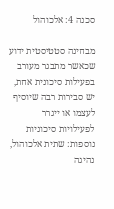סכנה 4: אלכוהול

מבחינה סטטיסטית ידוע שכאשר מתבגר מעורב בפעילות סיכונית אחת, יש סבירות רבה שיוסיף לעצמו או ייגרר לפעילויות סיכוניות נוספות: שתית אלכוהול, נהיגה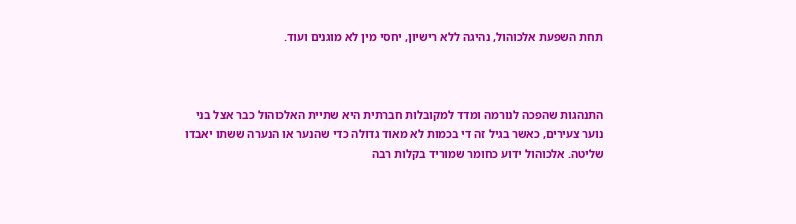תחת השפעת אלכוהול, נהיגה ללא רישיון, יחסי מין לא מוגנים ועוד.



התנהגות שהפכה לנורמה ומדד למקובלות חברתית היא שתיית האלכוהול כבר אצל בני נוער צעירים, כאשר בגיל זה די בכמות לא מאוד גדולה כדי שהנער או הנערה ששתו יאבדו שליטה. אלכוהול ידוע כחומר שמוריד בקלות רבה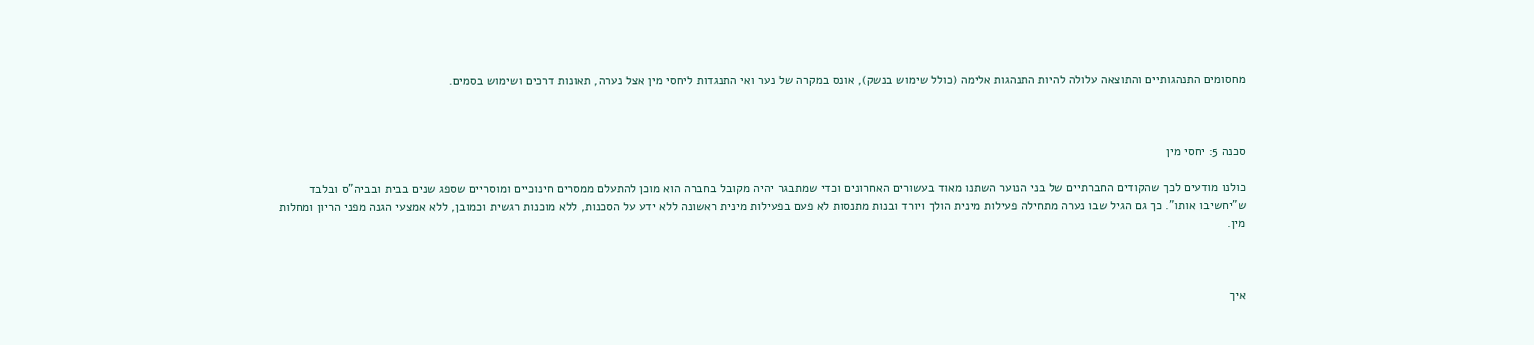מחסומים התנהגותיים והתוצאה עלולה להיות התנהגות אלימה (כולל שימוש בנשק), אונס במקרה של נער ואי התנגדות ליחסי מין אצל נערה, תאונות דרכים ושימוש בסמים.



סכנה 5: יחסי מין

כולנו מודעים לכך שהקודים החברתיים של בני הנוער השתנו מאוד בעשורים האחרונים וכדי שמתבגר יהיה מקובל בחברה הוא מוכן להתעלם ממסרים חינוכיים ומוסריים שספג שנים בבית ובביה"ס ובלבד ש"יחשיבו אותו". כך גם הגיל שבו נערה מתחילה פעילות מינית הולך ויורד ובנות מתנסות לא פעם בפעילות מינית ראשונה ללא ידע על הסכנות, ללא מוכנות רגשית וכמובן, ללא אמצעי הגנה מפני הריון ומחלות מין.



איך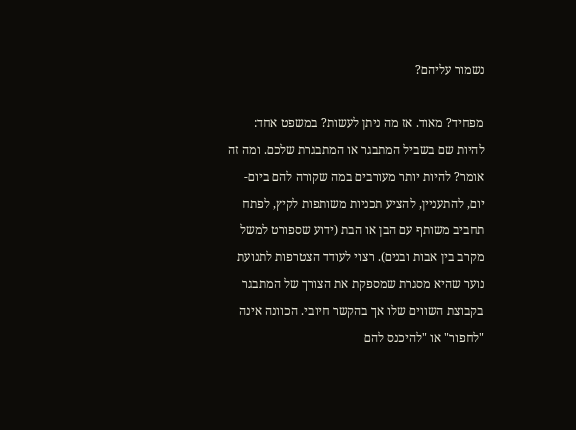נשמור עליהם?

מפחיד? מאוד. אז מה ניתן לעשות? במשפט אחד: להיות שם בשביל המתבגר או המתבגרת שלכם. ומה זה אומר? להיות יותר מעורבים במה שקורה להם ביום-יום, להתעניין, להציע תכניות משותפות לקיץ, לפתח תחביב משותף עם הבן או הבת (ידוע שספורט למשל מקרב בין אבות ובנים). רצוי לעודד הצטרפות לתנועת נוער שהיא מסגרת שמספקת את הצורך של המתבגר בקבוצת השווים שלו אך בהקשר חיובי. הכוונה אינה "לחפור" או "להיכנס להם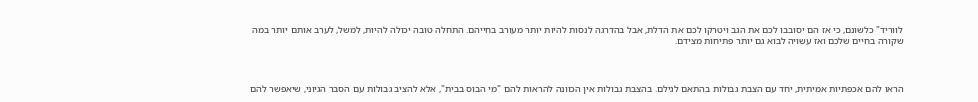לווריד" כלשונם, כי אז הם יסובבו לכם את הגב ויטרקו לכם את הדלת, אבל בהדרגה לנסות להיות יותר מעורב בחייהם. התחלה טובה יכולה להיות, למשל, לערב אותם יותר במה שקורה בחיים שלכם ואז עשויה לבוא גם יותר פתיחות מצידם.



הראו להם אכפתיות אמיתית, יחד עם הצבת גבולות בהתאם לגילם. בהצבת גבולות אין הכוונה להראות להם "מי הבוס בבית", אלא להציב גבולות עם הסבר הגיוני, שיאפשר להם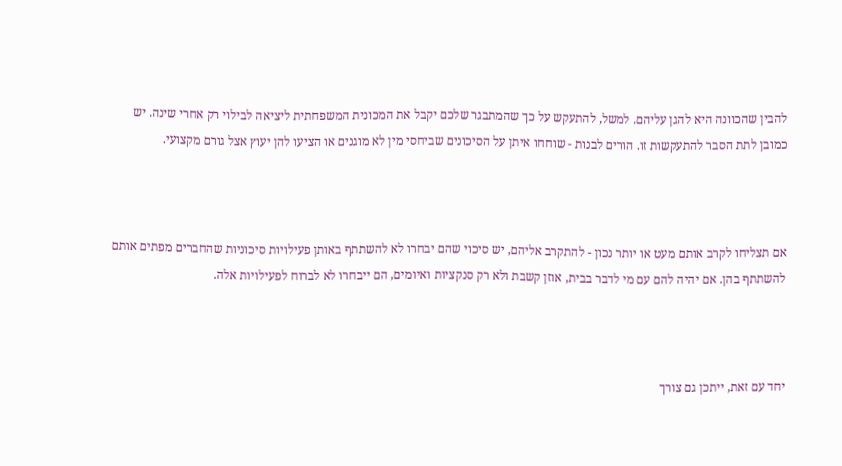להבין שהכוונה היא להגן עליהם. למשל, להתעקש על כך שהמתבגר שלכם יקבל את המכונית המשפחתית ליציאה לבילוי רק אחרי שינה. יש כמובן לתת הסבר להתעקשות זו. הורים לבנות - שוחחו איתן על הסיכונים שביחסי מין לא מוגנים או הציעו להן יעוץ אצל גורם מקצועי.



אם תצליחו לקרב אותם מעט או יותר נכון - להתקרב אליהם, יש סיכוי שהם יבחרו לא להשתתף באותן פעילויות סיכוניות שהחברים מפתים אותם להשתתף בהן. אם יהיה להם עם מי לדבר בבית, אוזן קשבת ולא רק סנקציות ואיומים, הם ייבחרו לא לברוח לפעילויות אלה.



יחד עם זאת, ייתכן גם צורך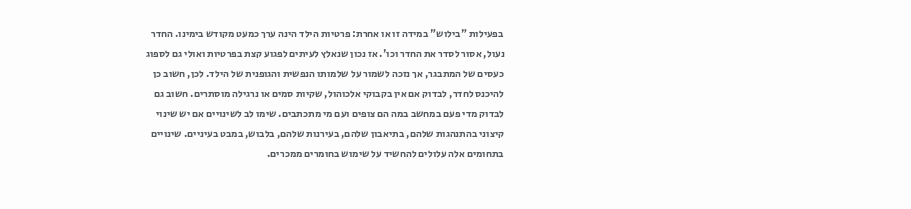בפעילות "בילוש" במידה זו או אחרת: פרטיות הילד הינה ערך כמעט מקודש בימינו. החדר נעול, אסור לסדר את החדר וכו'. אז נכון שנאלץ לעיתים לפגוע קצת בפרטיות ואולי גם לספוג כעסים של המתבגר, אך נזכה לשמור על שלמותו הנפשית והגופנית של הילד. לכן, חשוב כן להיכנס לחדר, לבדוק אם אין בקבוקי אלכוהול, שקיות סמים או נרגילה מוסתרים. חשוב גם לבדוק מדי פעם במחשב במה הם צופים ועם מי מתכתבים. שימו לב לשינויים אם יש שינוי קיצוני בהתנהגות שלהם, בתיאבון שלהם, בעירנות שלהם, בלבוש, במבט בעיניים. שינויים בתחומים אלה עלולים להחשיד על שימוש בחומרים ממכרים.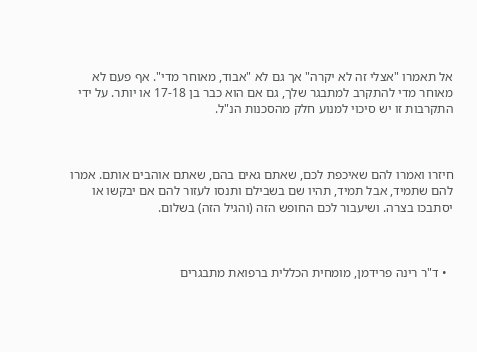אל תאמרו "אצלי זה לא יקרה" אך גם לא "אבוד, מאוחר מדי". אף פעם לא מאוחר מדי להתקרב למתבגר שלך, גם אם הוא כבר בן 17-18 או יותר. על ידי התקרבות זו יש סיכוי למנוע חלק מהסכנות הנ"ל.



חיזרו ואמרו להם שאיכפת לכם, שאתם גאים בהם, שאתם אוהבים אותם. אמרו להם שתמיד, אבל תמיד, תהיו שם בשבילם ותנסו לעזור להם אם יבקשו או יסתבכו בצרה. ושיעבור לכם החופש הזה (והגיל הזה) בשלום.



  • ד"ר רינה פרידמן, מומחית הכללית ברפואת מתבגרים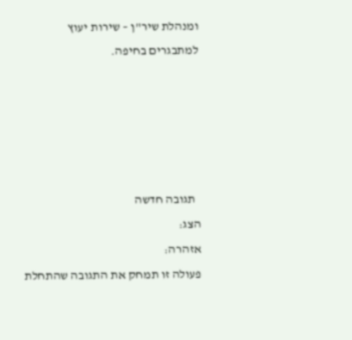ומנהלת שיר"ן – שירות יעוץ למתבגרים בחיפה.





  תגובה חדשה
הצג:
אזהרה:
פעולה זו תמחק את התגובה שהתחלת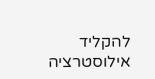להקליד
אילוסטרציה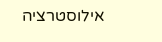אילוסטרציה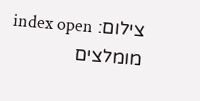צילום: index open
מומלצים